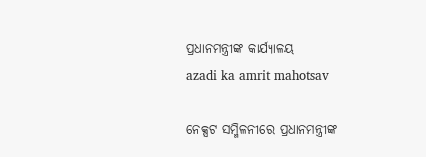ପ୍ରଧାନମନ୍ତ୍ରୀଙ୍କ କାର୍ଯ୍ୟାଳୟ
azadi ka amrit mahotsav

ନେକ୍ସଟ ସମ୍ମିଳନୀରେ ପ୍ରଧାନମନ୍ତ୍ରୀଙ୍କ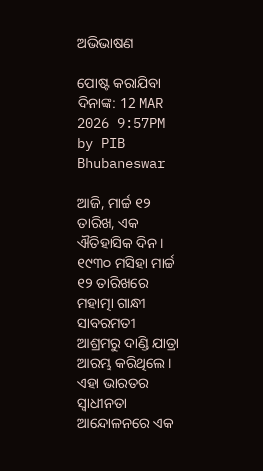ଅଭିଭାଷଣ

ପୋଷ୍ଟ କରାଯିବା ଦିନାଙ୍କ: 12 MAR 2026 9:57PM by PIB Bhubaneswar

ଆଜି, ମାର୍ଚ୍ଚ ୧୨ ତାରିଖ, ଏକ ଐତିହାସିକ ଦିନ । ୧୯୩୦ ମସିହା ମାର୍ଚ୍ଚ ୧୨ ତାରିଖରେ ମହାତ୍ମା ଗାନ୍ଧୀ ସାବରମତୀ ଆଶ୍ରମରୁ ଦାଣ୍ଡି ଯାତ୍ରା ଆରମ୍ଭ କରିଥିଲେ । ଏହା ଭାରତର ସ୍ୱାଧୀନତା ଆନ୍ଦୋଳନରେ ଏକ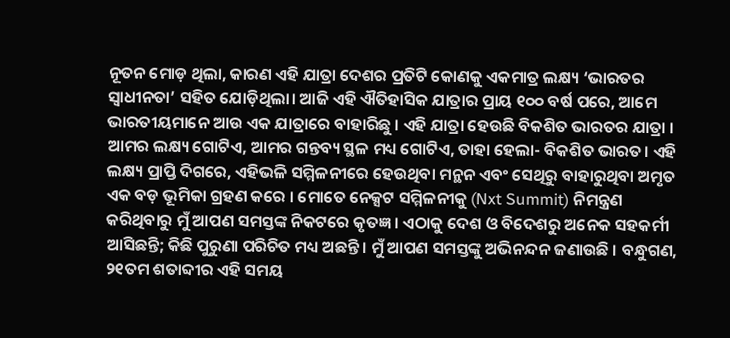ନୂତନ ମୋଡ଼ ଥିଲା, କାରଣ ଏହି ଯାତ୍ରା ଦେଶର ପ୍ରତିଟି କୋଣକୁ ଏକମାତ୍ର ଲକ୍ଷ୍ୟ ‘ଭାରତର ସ୍ୱାଧୀନତା’ ସହିତ ଯୋଡ଼ିଥିଲା। ଆଜି ଏହି ଐତିହାସିକ ଯାତ୍ରାର ପ୍ରାୟ ୧୦୦ ବର୍ଷ ପରେ, ଆମେ ଭାରତୀୟମାନେ ଆଉ ଏକ ଯାତ୍ରାରେ ବାହାରିଛୁ । ଏହି ଯାତ୍ରା ହେଉଛି ବିକଶିତ ଭାରତର ଯାତ୍ରା । ଆମର ଲକ୍ଷ୍ୟ ଗୋଟିଏ, ଆମର ଗନ୍ତବ୍ୟ ସ୍ଥଳ ମଧ୍ୟ ଗୋଟିଏ, ତାହା ହେଲା- ବିକଶିତ ଭାରତ। ଏହି ଲକ୍ଷ୍ୟ ପ୍ରାପ୍ତି ଦିଗରେ, ଏହିଭଳି ସମ୍ମିଳନୀରେ ହେଉଥିବା ମନ୍ଥନ ଏବଂ ସେଥିରୁ ବାହାରୁଥିବା ଅମୃତ ଏକ ବଡ଼ ଭୂମିକା ଗ୍ରହଣ କରେ । ମୋତେ ନେକ୍ସଟ ସମ୍ମିଳନୀକୁ (Nxt Summit) ନିମନ୍ତ୍ରଣ କରିଥିବାରୁ ମୁଁ ଆପଣ ସମସ୍ତଙ୍କ ନିକଟରେ କୃତଜ୍ଞ । ଏଠାକୁ ଦେଶ ଓ ବିଦେଶରୁ ଅନେକ ସହକର୍ମୀ ଆସିଛନ୍ତି; କିଛି ପୁରୁଣା ପରିଚିତ ମଧ୍ୟ ଅଛନ୍ତି । ମୁଁ ଆପଣ ସମସ୍ତଙ୍କୁ ଅଭିନନ୍ଦନ ଜଣାଉଛି । ବନ୍ଧୁଗଣ, ୨୧ତମ ଶତାବ୍ଦୀର ଏହି ସମୟ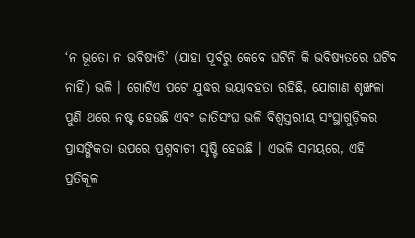‘ନ ଭୂତୋ ନ ଭବିଷ୍ୟତି’ (ଯାହା ପୂର୍ବରୁ କେବେ ଘଟିନି କି ଭବିଷ୍ୟତରେ ଘଟିବ ନାହିଁ) ଭଳି । ଗୋଟିଏ ପଟେ ଯୁଦ୍ଧର ଭୟାବହତା ରହିଛି, ଯୋଗାଣ ଶୃଙ୍ଖଳା ପୁଣି ଥରେ ନଷ୍ଟ ହେଉଛି ଏବଂ ଜାତିସଂଘ ଭଳି ବିଶ୍ୱସ୍ତରୀୟ ସଂସ୍ଥାଗୁଡ଼ିକର ପ୍ରାସଙ୍ଗିକତା ଉପରେ ପ୍ରଶ୍ନବାଚୀ ସୃଷ୍ଟି ହେଉଛି । ଏଭଳି ସମୟରେ, ଏହି ପ୍ରତିକୂଳ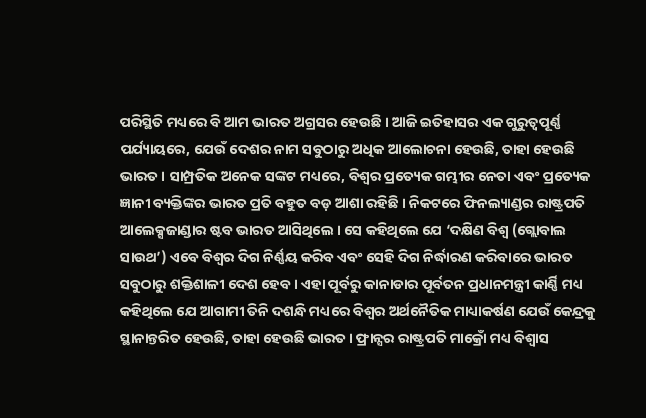ପରିସ୍ଥିତି ମଧ୍ୟରେ ବି ଆମ ଭାରତ ଅଗ୍ରସର ହେଉଛି । ଆଜି ଇତିହାସର ଏକ ଗୁରୁତ୍ୱପୂର୍ଣ୍ଣ ପର୍ଯ୍ୟାୟରେ, ଯେଉଁ ଦେଶର ନାମ ସବୁଠାରୁ ଅଧିକ ଆଲୋଚନା ହେଉଛି, ତାହା ହେଉଛି ଭାରତ । ସାମ୍ପ୍ରତିକ ଅନେକ ସଙ୍କଟ ମଧ୍ୟରେ, ବିଶ୍ୱର ପ୍ରତ୍ୟେକ ଗମ୍ଭୀର ନେତା ଏବଂ ପ୍ରତ୍ୟେକ ଜ୍ଞାନୀ ବ୍ୟକ୍ତିଙ୍କର ଭାରତ ପ୍ରତି ବହୁତ ବଡ଼ ଆଶା ରହିଛି । ନିକଟରେ ଫିନଲ୍ୟାଣ୍ଡର ରାଷ୍ଟ୍ରପତି ଆଲେକ୍ସଜାଣ୍ଡାର ଷ୍ଟବ ଭାରତ ଆସିଥିଲେ । ସେ କହିଥିଲେ ଯେ ‘ଦକ୍ଷିଣ ବିଶ୍ୱ (ଗ୍ଲୋବାଲ ସାଉଥ’) ଏବେ ବିଶ୍ୱର ଦିଗ ନିର୍ଣ୍ଣୟ କରିବ ଏବଂ ସେହି ଦିଗ ନିର୍ଦ୍ଧାରଣ କରିବାରେ ଭାରତ ସବୁଠାରୁ ଶକ୍ତିଶାଳୀ ଦେଶ ହେବ । ଏହା ପୂର୍ବରୁ କାନାଡାର ପୂର୍ବତନ ପ୍ରଧାନମନ୍ତ୍ରୀ କାର୍ଣ୍ଣି ମଧ୍ୟ କହିଥିଲେ ଯେ ଆଗାମୀ ତିନି ଦଶନ୍ଧି ମଧ୍ୟରେ ବିଶ୍ୱର ଅର୍ଥନୈତିକ ମାଧ୍ୟାକର୍ଷଣ ଯେଉଁ କେନ୍ଦ୍ରକୁ ସ୍ଥାନାନ୍ତରିତ ହେଉଛି, ତାହା ହେଉଛି ଭାରତ । ଫ୍ରାନ୍ସର ରାଷ୍ଟ୍ରପତି ମାକ୍ରୋଁ ମଧ୍ୟ ବିଶ୍ୱାସ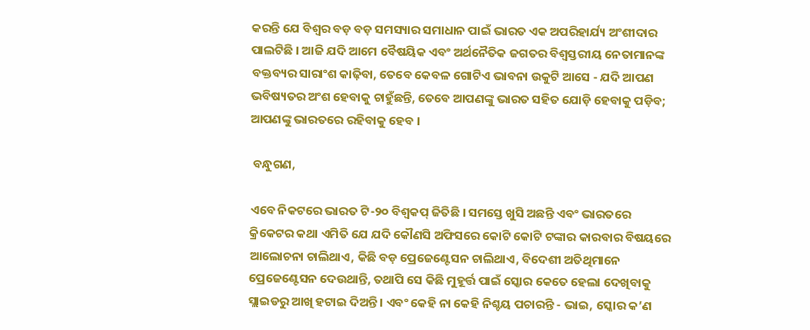କରନ୍ତି ଯେ ବିଶ୍ୱର ବଡ଼ ବଡ଼ ସମସ୍ୟାର ସମାଧାନ ପାଇଁ ଭାରତ ଏକ ଅପରିହାର୍ଯ୍ୟ ଅଂଶୀଦାର ପାଲଟିଛି । ଆଜି ଯଦି ଆମେ ବୈଷୟିକ ଏବଂ ଅର୍ଥନୈତିକ ଜଗତର ବିଶ୍ୱସ୍ତରୀୟ ନେତାମାନଙ୍କ ବକ୍ତବ୍ୟର ସାରାଂଶ କାଢ଼ିବା, ତେବେ କେବଳ ଗୋଟିଏ ଭାବନା ଉକୁଟି ଆସେ - ଯଦି ଆପଣ ଭବିଷ୍ୟତର ଅଂଶ ହେବାକୁ ଚାହୁଁଛନ୍ତି, ତେବେ ଆପଣଙ୍କୁ ଭାରତ ସହିତ ଯୋଡ଼ି ହେବାକୁ ପଡ଼ିବ; ଆପଣଙ୍କୁ ଭାରତରେ ରହିବାକୁ ହେବ ।

 ବନ୍ଧୁଗଣ,

ଏବେ ନିକଟରେ ଭାରତ ଟି-୨୦ ବିଶ୍ୱକପ୍ ଜିତିଛି । ସମସ୍ତେ ଖୁସି ଅଛନ୍ତି ଏବଂ ଭାରତରେ କ୍ରିକେଟର କଥା ଏମିତି ଯେ ଯଦି କୌଣସି ଅଫିସରେ କୋଟି କୋଟି ଟଙ୍କାର କାରବାର ବିଷୟରେ ଆଲୋଚନା ଚାଲିଥାଏ, କିଛି ବଡ଼ ପ୍ରେଜେଣ୍ଟେସନ ଚାଲିଥାଏ, ବିଦେଶୀ ଅତିଥିମାନେ ପ୍ରେଜେଣ୍ଟେସନ ଦେଉଥାନ୍ତି, ତଥାପି ସେ କିଛି ମୁହୂର୍ତ୍ତ ପାଇଁ ସ୍କୋର କେତେ ହେଲା ଦେଖିବାକୁ ସ୍ଲାଇଡରୁ ଆଖି ହଟାଇ ଦିଅନ୍ତି । ଏବଂ କେହି ନା କେହି ନିଶ୍ଚୟ ପଚାରନ୍ତି - ଭାଇ, ସ୍କୋର କ’ଣ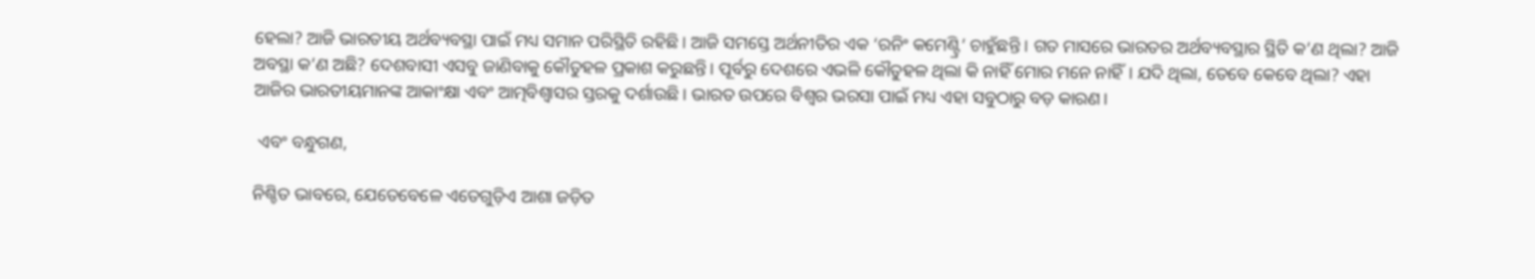ହେଲା? ଆଜି ଭାରତୀୟ ଅର୍ଥବ୍ୟବସ୍ଥା ପାଇଁ ମଧ୍ୟ ସମାନ ପରିସ୍ଥିତି ରହିଛି । ଆଜି ସମସ୍ତେ ଅର୍ଥନୀତିର ଏକ ‘ରନିଂ କମେଣ୍ଟ୍ରି’ ଚାହୁଁଛନ୍ତି । ଗତ ମାସରେ ଭାରତର ଅର୍ଥବ୍ୟବସ୍ଥାର ସ୍ଥିତି କ’ଣ ଥିଲା? ଆଜି ଅବସ୍ଥା କ’ଣ ଅଛି? ଦେଶବାସୀ ଏସବୁ ଜାଣିବାକୁ କୌତୁହଳ ପ୍ରକାଶ କରୁଛନ୍ତି। ପୂର୍ବରୁ ଦେଶରେ ଏଭଳି କୌତୁହଳ ଥିଲା କି ନାହିଁ ମୋର ମନେ ନାହିଁ। ଯଦି ଥିଲା, ତେବେ କେବେ ଥିଲା? ଏହା ଆଜିର ଭାରତୀୟମାନଙ୍କ ଆକାଂକ୍ଷା ଏବଂ ଆତ୍ମବିଶ୍ୱାସର ସ୍ତରକୁ ଦର୍ଶାଉଛି। ଭାରତ ଉପରେ ବିଶ୍ୱର ଭରସା ପାଇଁ ମଧ୍ୟ ଏହା ସବୁଠାରୁ ବଡ଼ କାରଣ।

 ଏବଂ ବନ୍ଧୁଗଣ,

ନିଶ୍ଚିତ ଭାବରେ, ଯେତେବେଳେ ଏତେଗୁଡ଼ିଏ ଆଶା ଜଡ଼ିତ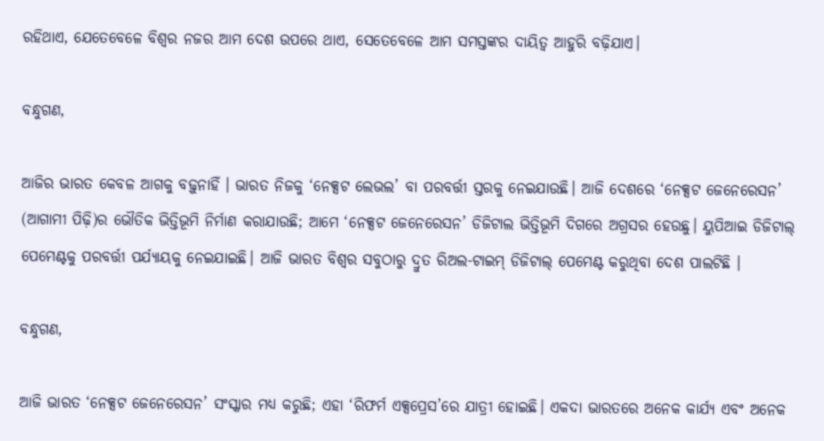ରହିଥାଏ, ଯେତେବେଳେ ବିଶ୍ୱର ନଜର ଆମ ଦେଶ ଉପରେ ଥାଏ, ସେତେବେଳେ ଆମ ସମସ୍ତଙ୍କର ଦାୟିତ୍ୱ ଆହୁରି ବଢ଼ିଯାଏ।

ବନ୍ଧୁଗଣ,

ଆଜିର ଭାରତ କେବଳ ଆଗକୁ ବଢ଼ୁନାହିଁ । ଭାରତ ନିଜକୁ ‘ନେକ୍ସଟ ଲେଭଲ’ ବା ପରବର୍ତ୍ତୀ ସ୍ତରକୁ ନେଇଯାଉଛି। ଆଜି ଦେଶରେ ‘ନେକ୍ସଟ ଜେନେରେସନ’ (ଆଗାମୀ ପିଢ଼ି)ର ଭୌତିକ ଭିତ୍ତିଭୂମି ନିର୍ମାଣ କରାଯାଉଛି; ଆମେ ‘ନେକ୍ସଟ ଜେନେରେସନ’ ଡିଜିଟାଲ ଭିତ୍ତିଭୂମି ଦିଗରେ ଅଗ୍ରସର ହେଉଛୁ। ୟୁପିଆଇ ଡିଜିଟାଲ୍ ପେମେଣ୍ଟକୁ ପରବର୍ତ୍ତୀ ପର୍ଯ୍ୟାୟକୁ ନେଇଯାଇଛି। ଆଜି ଭାରତ ବିଶ୍ୱର ସବୁଠାରୁ ଦ୍ରୁତ ରିଅଲ-ଟାଇମ୍ ଡିଜିଟାଲ୍ ପେମେଣ୍ଟ କରୁଥିବା ଦେଶ ପାଲଟିଛି ।

ବନ୍ଧୁଗଣ,

ଆଜି ଭାରତ ‘ନେକ୍ସଟ ଜେନେରେସନ’ ସଂସ୍କାର ମଧ୍ୟ କରୁଛି; ଏହା ‘ରିଫର୍ମ ଏକ୍ସପ୍ରେସ’ରେ ଯାତ୍ରୀ ହୋଇଛି। ଏକଦା ଭାରତରେ ଅନେକ କାର୍ଯ୍ୟ ଏବଂ ଅନେକ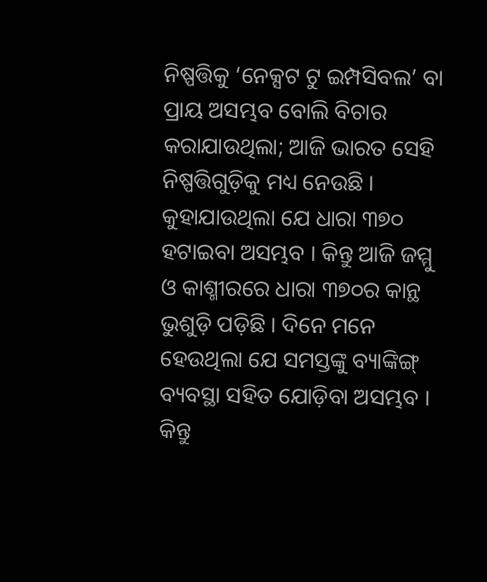ନିଷ୍ପତ୍ତିକୁ ‘ନେକ୍ସଟ ଟୁ ଇମ୍ପସିବଲ’ ବା ପ୍ରାୟ ଅସମ୍ଭବ ବୋଲି ବିଚାର କରାଯାଉଥିଲା; ଆଜି ଭାରତ ସେହି ନିଷ୍ପତ୍ତିଗୁଡ଼ିକୁ ମଧ୍ୟ ନେଉଛି । କୁହାଯାଉଥିଲା ଯେ ଧାରା ୩୭୦ ହଟାଇବା ଅସମ୍ଭବ । କିନ୍ତୁ ଆଜି ଜମ୍ମୁ ଓ କାଶ୍ମୀରରେ ଧାରା ୩୭୦ର କାନ୍ଥ ଭୁଶୁଡ଼ି ପଡ଼ିଛି । ଦିନେ ମନେ ହେଉଥିଲା ଯେ ସମସ୍ତଙ୍କୁ ବ୍ୟାଙ୍କିଙ୍ଗ୍ ବ୍ୟବସ୍ଥା ସହିତ ଯୋଡ଼ିବା ଅସମ୍ଭବ । କିନ୍ତୁ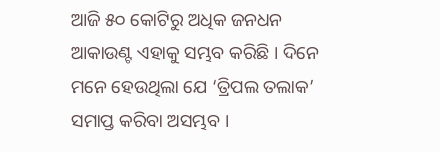ଆଜି ୫୦ କୋଟିରୁ ଅଧିକ ଜନଧନ ଆକାଉଣ୍ଟ ଏହାକୁ ସମ୍ଭବ କରିଛି । ଦିନେ ମନେ ହେଉଥିଲା ଯେ ‘ତ୍ରିପଲ ତଲାକ’ ସମାପ୍ତ କରିବା ଅସମ୍ଭବ ।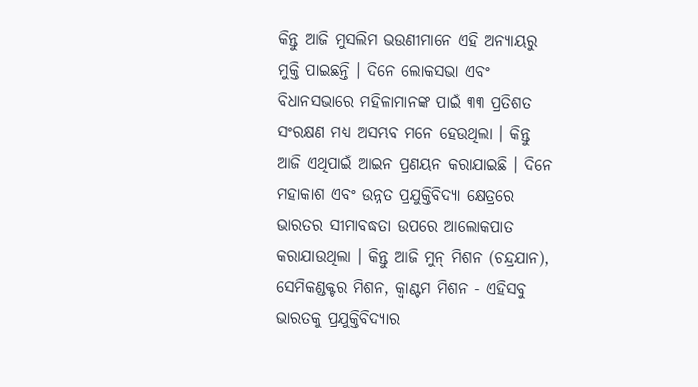କିନ୍ତୁ ଆଜି ମୁସଲିମ ଭଉଣୀମାନେ ଏହି ଅନ୍ୟାୟରୁ ମୁକ୍ତି ପାଇଛନ୍ତି । ଦିନେ ଲୋକସଭା ଏବଂ ବିଧାନସଭାରେ ମହିଳାମାନଙ୍କ ପାଇଁ ୩୩ ପ୍ରତିଶତ ସଂରକ୍ଷଣ ମଧ୍ୟ ଅସମ୍ଭବ ମନେ ହେଉଥିଲା । କିନ୍ତୁ ଆଜି ଏଥିପାଇଁ ଆଇନ ପ୍ରଣୟନ କରାଯାଇଛି । ଦିନେ ମହାକାଶ ଏବଂ ଉନ୍ନତ ପ୍ରଯୁକ୍ତିବିଦ୍ୟା କ୍ଷେତ୍ରରେ ଭାରତର ସୀମାବଦ୍ଧତା ଉପରେ ଆଲୋକପାତ କରାଯାଉଥିଲା । କିନ୍ତୁ ଆଜି ମୁନ୍ ମିଶନ (ଚନ୍ଦ୍ରଯାନ), ସେମିକଣ୍ଡକ୍ଟର ମିଶନ, କ୍ୱାଣ୍ଟମ ମିଶନ - ଏହିସବୁ ଭାରତକୁ ପ୍ରଯୁକ୍ତିବିଦ୍ୟାର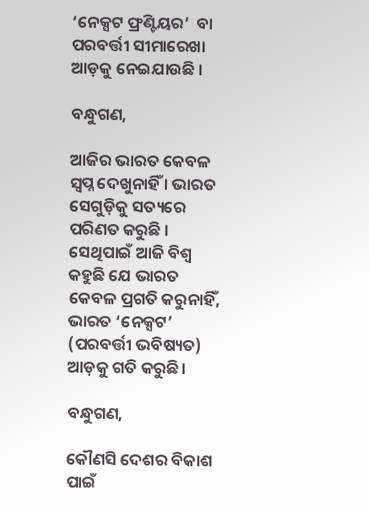‘ନେକ୍ସଟ ଫ୍ରଣ୍ଟିୟର’  ବା ପରବର୍ତ୍ତୀ ସୀମାରେଖା ଆଡ଼କୁ ନେଇଯାଉଛି ।

ବନ୍ଧୁଗଣ,

ଆଜିର ଭାରତ କେବଳ ସ୍ୱପ୍ନ ଦେଖୁନାହିଁ । ଭାରତ ସେଗୁଡ଼ିକୁ ସତ୍ୟରେ ପରିଣତ କରୁଛି । ସେଥିପାଇଁ ଆଜି ବିଶ୍ୱ କହୁଛି ଯେ ଭାରତ କେବଳ ପ୍ରଗତି କରୁନାହିଁ, ଭାରତ ‘ନେକ୍ସଟ’ (ପରବର୍ତ୍ତୀ ଭବିଷ୍ୟତ) ଆଡ଼କୁ ଗତି କରୁଛି।

ବନ୍ଧୁଗଣ,

କୌଣସି ଦେଶର ବିକାଶ ପାଇଁ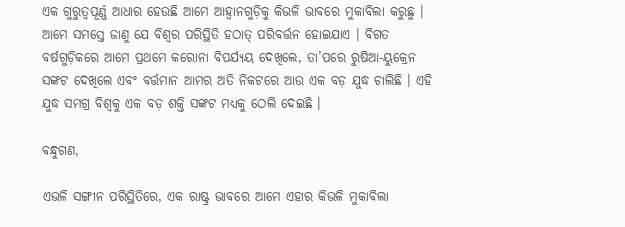ଏକ ଗୁରୁତ୍ୱପୂର୍ଣ୍ଣ ଆଧାର ହେଉଛି ଆମେ ଆହ୍ୱାନଗୁଡ଼ିକୁ କିଭଳି ଭାବରେ ମୁକାବିଲା କରୁଛୁ । ଆମେ ସମସ୍ତେ ଜାଣୁ ଯେ ବିଶ୍ୱର ପରିସ୍ଥିତି ହଠାତ୍ ପରିବର୍ତ୍ତନ ହୋଇଯାଏ । ବିଗତ ବର୍ଷଗୁଡ଼ିକରେ ଆମେ ପ୍ରଥମେ କରୋନା ବିପର୍ଯ୍ୟୟ ଦେଖିଲେ, ତା’ପରେ ରୁଷିଆ-ୟୁକ୍ରେନ ସଙ୍କଟ ଦେଖିଲେ ଏବଂ ବର୍ତ୍ତମାନ ଆମର ଅତି ନିକଟରେ ଆଉ ଏକ ବଡ଼ ଯୁଦ୍ଧ ଚାଲିଛି । ଏହି ଯୁଦ୍ଧ ସମଗ୍ର ବିଶ୍ୱକୁ ଏକ ବଡ଼ ଶକ୍ତି ସଙ୍କଟ ମଧ୍ୟକୁ ଠେଲି ଦେଇଛି ।

ବନ୍ଧୁଗଣ,

ଏଭଳି ସଙ୍ଗୀନ ପରିସ୍ଥିତିରେ, ଏକ ରାଷ୍ଟ୍ର ଭାବରେ ଆମେ ଏହାର କିଭଳି ମୁକାବିଲା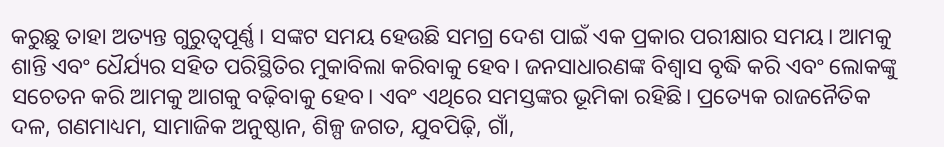କରୁଛୁ ତାହା ଅତ୍ୟନ୍ତ ଗୁରୁତ୍ୱପୂର୍ଣ୍ଣ। ସଙ୍କଟ ସମୟ ହେଉଛି ସମଗ୍ର ଦେଶ ପାଇଁ ଏକ ପ୍ରକାର ପରୀକ୍ଷାର ସମୟ। ଆମକୁ ଶାନ୍ତି ଏବଂ ଧୈର୍ଯ୍ୟର ସହିତ ପରିସ୍ଥିତିର ମୁକାବିଲା କରିବାକୁ ହେବ। ଜନସାଧାରଣଙ୍କ ବିଶ୍ୱାସ ବୃଦ୍ଧି କରି ଏବଂ ଲୋକଙ୍କୁ ସଚେତନ କରି ଆମକୁ ଆଗକୁ ବଢ଼ିବାକୁ ହେବ। ଏବଂ ଏଥିରେ ସମସ୍ତଙ୍କର ଭୂମିକା ରହିଛି। ପ୍ରତ୍ୟେକ ରାଜନୈତିକ ଦଳ, ଗଣମାଧ୍ୟମ, ସାମାଜିକ ଅନୁଷ୍ଠାନ, ଶିଳ୍ପ ଜଗତ, ଯୁବପିଢ଼ି, ଗାଁ,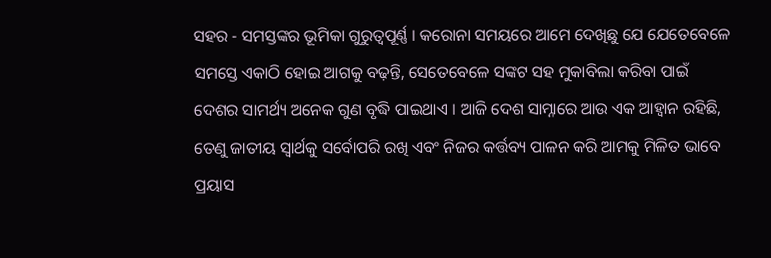ସହର - ସମସ୍ତଙ୍କର ଭୂମିକା ଗୁରୁତ୍ୱପୂର୍ଣ୍ଣ । କରୋନା ସମୟରେ ଆମେ ଦେଖିଛୁ ଯେ ଯେତେବେଳେ ସମସ୍ତେ ଏକାଠି ହୋଇ ଆଗକୁ ବଢ଼ନ୍ତି, ସେତେବେଳେ ସଙ୍କଟ ସହ ମୁକାବିଲା କରିବା ପାଇଁ ଦେଶର ସାମର୍ଥ୍ୟ ଅନେକ ଗୁଣ ବୃଦ୍ଧି ପାଇଥାଏ । ଆଜି ଦେଶ ସାମ୍ନାରେ ଆଉ ଏକ ଆହ୍ୱାନ ରହିଛି, ତେଣୁ ଜାତୀୟ ସ୍ୱାର୍ଥକୁ ସର୍ବୋପରି ରଖି ଏବଂ ନିଜର କର୍ତ୍ତବ୍ୟ ପାଳନ କରି ଆମକୁ ମିଳିତ ଭାବେ ପ୍ରୟାସ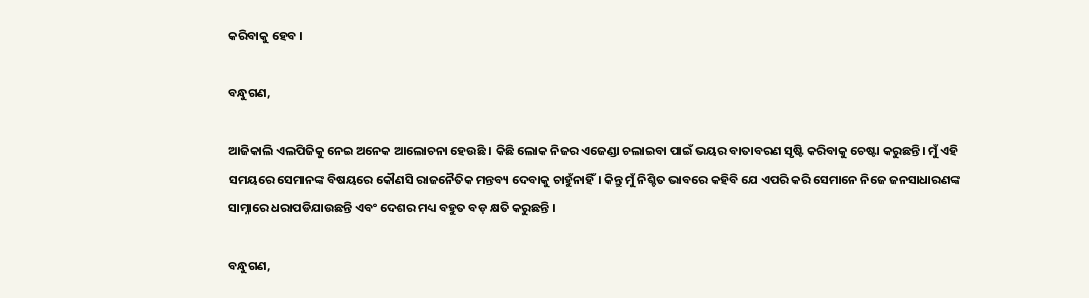କରିବାକୁ ହେବ ।

ବନ୍ଧୁଗଣ,

ଆଜିକାଲି ଏଲପିଜିକୁ ନେଇ ଅନେକ ଆଲୋଚନା ହେଉଛି । କିଛି ଲୋକ ନିଜର ଏଜେଣ୍ଡା ଚଲାଇବା ପାଇଁ ଭୟର ବାତାବରଣ ସୃଷ୍ଟି କରିବାକୁ ଚେଷ୍ଟା କରୁଛନ୍ତି। ମୁଁ ଏହି ସମୟରେ ସେମାନଙ୍କ ବିଷୟରେ କୌଣସି ରାଜନୈତିକ ମନ୍ତବ୍ୟ ଦେବାକୁ ଚାହୁଁନାହିଁ। କିନ୍ତୁ ମୁଁ ନିଶ୍ଚିତ ଭାବରେ କହିବି ଯେ ଏପରି କରି ସେମାନେ ନିଜେ ଜନସାଧାରଣଙ୍କ ସାମ୍ନାରେ ଧରାପଡିଯାଉଛନ୍ତି ଏବଂ ଦେଶର ମଧ୍ୟ ବହୁତ ବଡ଼ କ୍ଷତି କରୁଛନ୍ତି ।

ବନ୍ଧୁଗଣ,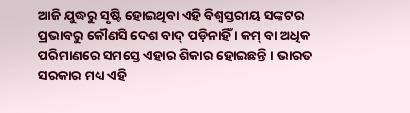ଆଜି ଯୁଦ୍ଧରୁ ସୃଷ୍ଟି ହୋଇଥିବା ଏହି ବିଶ୍ୱସ୍ତରୀୟ ସଙ୍କଟର ପ୍ରଭାବରୁ କୌଣସି ଦେଶ ବାଦ୍ ପଡ଼ିନାହିଁ । କମ୍ ବା ଅଧିକ ପରିମାଣରେ ସମସ୍ତେ ଏହାର ଶିକାର ହୋଇଛନ୍ତି । ଭାରତ ସରକାର ମଧ୍ୟ ଏହି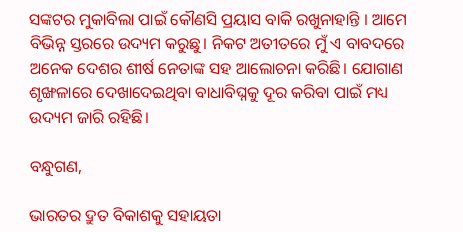ସଙ୍କଟର ମୁକାବିଲା ପାଇଁ କୌଣସି ପ୍ରୟାସ ବାକି ରଖୁନାହାନ୍ତି । ଆମେ ବିଭିନ୍ନ ସ୍ତରରେ ଉଦ୍ୟମ କରୁଛୁ। ନିକଟ ଅତୀତରେ ମୁଁ ଏ ବାବଦରେ ଅନେକ ଦେଶର ଶୀର୍ଷ ନେତାଙ୍କ ସହ ଆଲୋଚନା କରିଛି। ଯୋଗାଣ ଶୃଙ୍ଖଳାରେ ଦେଖାଦେଇଥିବା ବାଧାବିଘ୍ନକୁ ଦୂର କରିବା ପାଇଁ ମଧ୍ୟ ଉଦ୍ୟମ ଜାରି ରହିଛି।

ବନ୍ଧୁଗଣ,

ଭାରତର ଦ୍ରୁତ ବିକାଶକୁ ସହାୟତା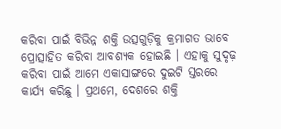କରିବା ପାଇଁ ବିଭିନ୍ନ ଶକ୍ତି ଉତ୍ସଗୁଡ଼ିକୁ କ୍ରମାଗତ ଭାବେ ପ୍ରୋତ୍ସାହିତ କରିବା ଆବଶ୍ୟକ ହୋଇଛି । ଏହାକୁ ସୁଦୃଢ଼ କରିବା ପାଇଁ ଆମେ ଏକାସାଙ୍ଗରେ ଦୁଇଟି ସ୍ତରରେ କାର୍ଯ୍ୟ କରିଛୁ । ପ୍ରଥମେ, ଦେଶରେ ଶକ୍ତି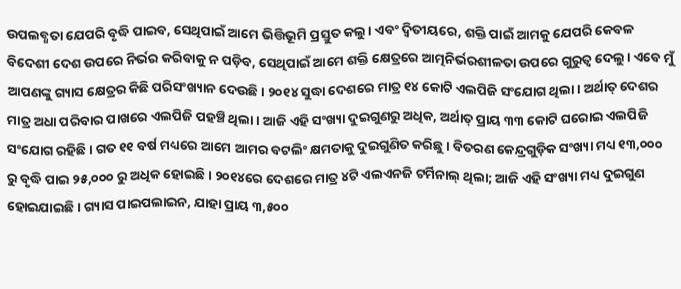ଉପଲବ୍ଧତା ଯେପରି ବୃଦ୍ଧି ପାଇବ, ସେଥିପାଇଁ ଆମେ ଭିତ୍ତିଭୂମି ପ୍ରସ୍ତୁତ କଲୁ। ଏବଂ ଦ୍ୱିତୀୟରେ, ଶକ୍ତି ପାଇଁ ଆମକୁ ଯେପରି କେବଳ ବିଦେଶୀ ଦେଶ ଉପରେ ନିର୍ଭର କରିବାକୁ ନ ପଡ଼ିବ, ସେଥିପାଇଁ ଆମେ ଶକ୍ତି କ୍ଷେତ୍ରରେ ଆତ୍ମନିର୍ଭରଶୀଳତା ଉପରେ ଗୁରୁତ୍ୱ ଦେଲୁ। ଏବେ ମୁଁ ଆପଣଙ୍କୁ ଗ୍ୟାସ କ୍ଷେତ୍ରର କିଛି ପରିସଂଖ୍ୟାନ ଦେଉଛି। ୨୦୧୪ ସୁଦ୍ଧା ଦେଶରେ ମାତ୍ର ୧୪ କୋଟି ଏଲପିଜି ସଂଯୋଗ ଥିଲା । ଅର୍ଥାତ୍ ଦେଶର ମାତ୍ର ଅଧା ପରିବାର ପାଖରେ ଏଲପିଜି ପହଞ୍ଚି ଥିଲା। ଆଜି ଏହି ସଂଖ୍ୟା ଦୁଇଗୁଣରୁ ଅଧିକ, ଅର୍ଥାତ୍ ପ୍ରାୟ ୩୩ କୋଟି ଘରୋଇ ଏଲପିଜି ସଂଯୋଗ ରହିଛି। ଗତ ୧୧ ବର୍ଷ ମଧ୍ୟରେ ଆମେ ଆମର ବଟଲିଂ କ୍ଷମତାକୁ ଦୁଇଗୁଣିତ କରିଛୁ । ବିତରଣ କେନ୍ଦ୍ରଗୁଡ଼ିକ ସଂଖ୍ୟା ମଧ୍ୟ ୧୩,୦୦୦ ରୁ ବୃଦ୍ଧି ପାଇ ୨୫,୦୦୦ ରୁ ଅଧିକ ହୋଇଛି । ୨୦୧୪ରେ ଦେଶରେ ମାତ୍ର ୪ଟି ଏଲଏନଜି ଟର୍ମିନାଲ୍ ଥିଲା; ଆଜି ଏହି ସଂଖ୍ୟା ମଧ୍ୟ ଦୁଇଗୁଣ ହୋଇଯାଇଛି । ଗ୍ୟାସ ପାଇପଲାଇନ, ଯାହା ପ୍ରାୟ ୩,୫୦୦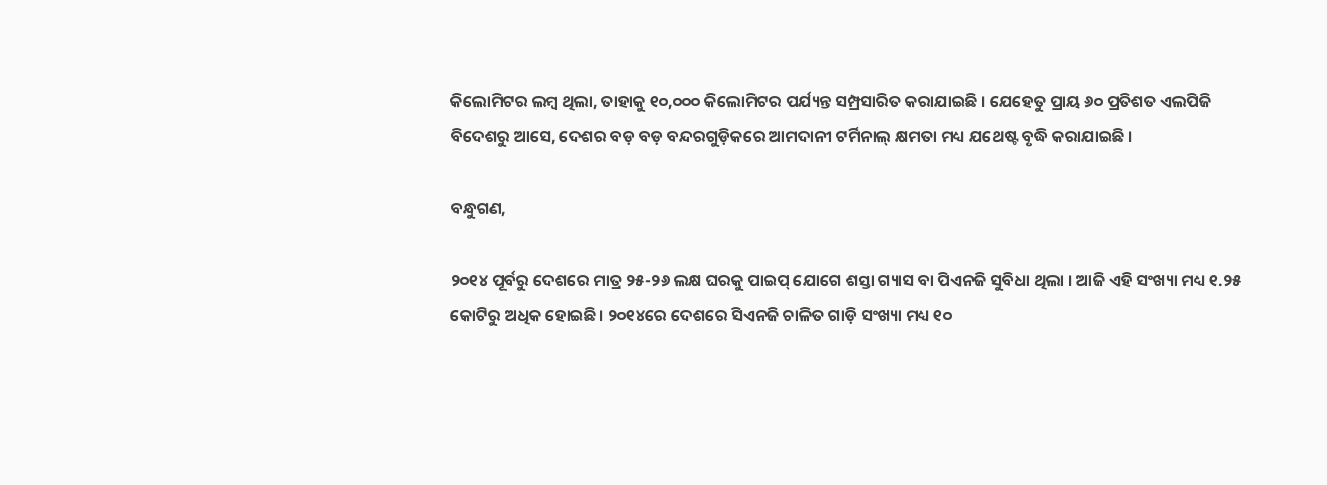କିଲୋମିଟର ଲମ୍ବ ଥିଲା, ତାହାକୁ ୧୦,୦୦୦ କିଲୋମିଟର ପର୍ଯ୍ୟନ୍ତ ସମ୍ପ୍ରସାରିତ କରାଯାଇଛି । ଯେହେତୁ ପ୍ରାୟ ୬୦ ପ୍ରତିଶତ ଏଲପିଜି ବିଦେଶରୁ ଆସେ, ଦେଶର ବଡ଼ ବଡ଼ ବନ୍ଦରଗୁଡ଼ିକରେ ଆମଦାନୀ ଟର୍ମିନାଲ୍ କ୍ଷମତା ମଧ୍ୟ ଯଥେଷ୍ଟ ବୃଦ୍ଧି କରାଯାଇଛି ।

ବନ୍ଧୁଗଣ,

୨୦୧୪ ପୂର୍ବରୁ ଦେଶରେ ମାତ୍ର ୨୫-୨୬ ଲକ୍ଷ ଘରକୁ ପାଇପ୍ ଯୋଗେ ଶସ୍ତା ଗ୍ୟାସ ବା ପିଏନଜି ସୁବିଧା ଥିଲା । ଆଜି ଏହି ସଂଖ୍ୟା ମଧ୍ୟ ୧.୨୫ କୋଟିରୁ ଅଧିକ ହୋଇଛି। ୨୦୧୪ରେ ଦେଶରେ ସିଏନଜି ଚାଳିତ ଗାଡ଼ି ସଂଖ୍ୟା ମଧ୍ୟ ୧୦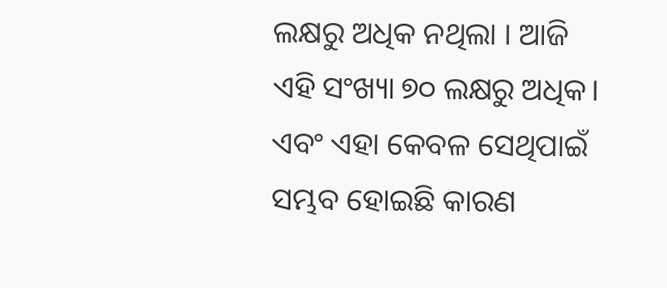ଲକ୍ଷରୁ ଅଧିକ ନଥିଲା । ଆଜି ଏହି ସଂଖ୍ୟା ୭୦ ଲକ୍ଷରୁ ଅଧିକ। ଏବଂ ଏହା କେବଳ ସେଥିପାଇଁ ସମ୍ଭବ ହୋଇଛି କାରଣ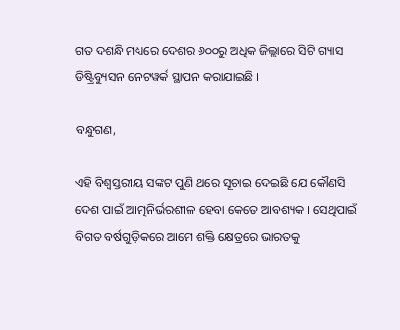ଗତ ଦଶନ୍ଧି ମଧ୍ୟରେ ଦେଶର ୬୦୦ରୁ ଅଧିକ ଜିଲ୍ଲାରେ ସିଟି ଗ୍ୟାସ ଡିଷ୍ଟ୍ରିବ୍ୟୁସନ ନେଟୱର୍କ ସ୍ଥାପନ କରାଯାଇଛି ।

ବନ୍ଧୁଗଣ,

ଏହି ବିଶ୍ୱସ୍ତରୀୟ ସଙ୍କଟ ପୁଣି ଥରେ ସୂଚାଇ ଦେଇଛି ଯେ କୌଣସି ଦେଶ ପାଇଁ ଆତ୍ମନିର୍ଭରଶୀଳ ହେବା କେତେ ଆବଶ୍ୟକ । ସେଥିପାଇଁ ବିଗତ ବର୍ଷଗୁଡ଼ିକରେ ଆମେ ଶକ୍ତି କ୍ଷେତ୍ରରେ ଭାରତକୁ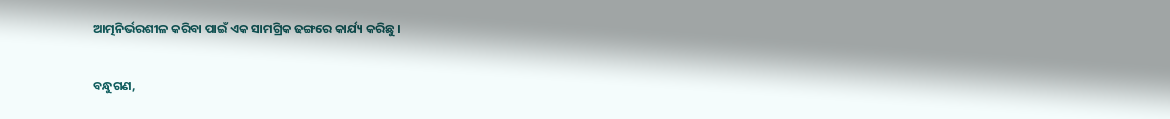ଆତ୍ମନିର୍ଭରଶୀଳ କରିବା ପାଇଁ ଏକ ସାମଗ୍ରିକ ଢଙ୍ଗରେ କାର୍ଯ୍ୟ କରିଛୁ ।

ବନ୍ଧୁଗଣ,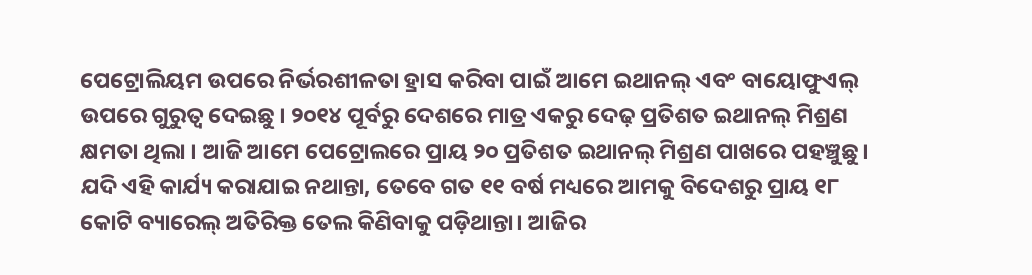ପେଟ୍ରୋଲିୟମ ଉପରେ ନିର୍ଭରଶୀଳତା ହ୍ରାସ କରିବା ପାଇଁ ଆମେ ଇଥାନଲ୍ ଏବଂ ବାୟୋଫୁଏଲ୍ ଉପରେ ଗୁରୁତ୍ୱ ଦେଇଛୁ । ୨୦୧୪ ପୂର୍ବରୁ ଦେଶରେ ମାତ୍ର ଏକରୁ ଦେଢ଼ ପ୍ରତିଶତ ଇଥାନଲ୍ ମିଶ୍ରଣ କ୍ଷମତା ଥିଲା । ଆଜି ଆମେ ପେଟ୍ରୋଲରେ ପ୍ରାୟ ୨୦ ପ୍ରତିଶତ ଇଥାନଲ୍ ମିଶ୍ରଣ ପାଖରେ ପହଞ୍ଚୁଛୁ। ଯଦି ଏହି କାର୍ଯ୍ୟ କରାଯାଇ ନଥାନ୍ତା, ତେବେ ଗତ ୧୧ ବର୍ଷ ମଧ୍ୟରେ ଆମକୁ ବିଦେଶରୁ ପ୍ରାୟ ୧୮ କୋଟି ବ୍ୟାରେଲ୍ ଅତିରିକ୍ତ ତେଲ କିଣିବାକୁ ପଡ଼ିଥାନ୍ତା। ଆଜିର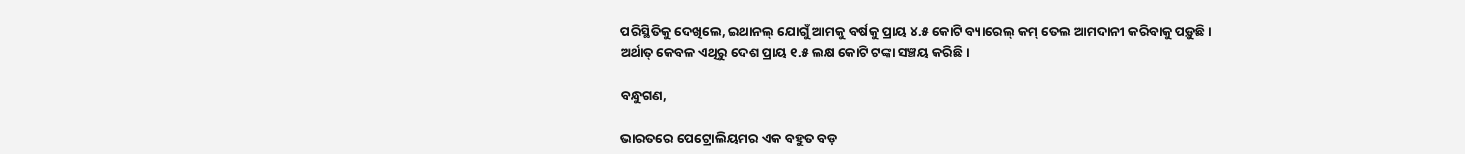ପରିସ୍ଥିତିକୁ ଦେଖିଲେ, ଇଥାନଲ୍ ଯୋଗୁଁ ଆମକୁ ବର୍ଷକୁ ପ୍ରାୟ ୪.୫ କୋଟି ବ୍ୟାରେଲ୍ କମ୍ ତେଲ ଆମଦାନୀ କରିବାକୁ ପଡ଼ୁଛି । ଅର୍ଥାତ୍ କେବଳ ଏଥିରୁ ଦେଶ ପ୍ରାୟ ୧.୫ ଲକ୍ଷ କୋଟି ଟଙ୍କା ସଞ୍ଚୟ କରିଛି ।

ବନ୍ଧୁଗଣ,

ଭାରତରେ ପେଟ୍ରୋଲିୟମର ଏକ ବହୁତ ବଡ଼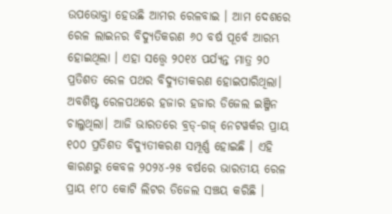ଉପଭୋକ୍ତା ହେଉଛି ଆମର ରେଳବାଇ । ଆମ ଦେଶରେ ରେଳ ଲାଇନର ବିଦ୍ୟୁତିକରଣ ୬୦ ବର୍ଷ ପୂର୍ବେ ଆରମ୍ଭ ହୋଇଥିଲା । ଏହା ସତ୍ତ୍ୱେ ୨୦୧୪ ପର୍ଯ୍ୟନ୍ତ ମାତ୍ର ୨୦ ପ୍ରତିଶତ ରେଳ ପଥର ବିଦ୍ୟୁତୀକରଣ ହୋଇପାରିଥିଲା। ଅବଶିଷ୍ଟ ରେଳପଥରେ ହଜାର ହଜାର ଡିଜେଲ ଇଞ୍ଜିନ ଚାଲୁଥିଲା। ଆଜି ଭାରତରେ ବ୍ରଡ୍-ଗଜ୍ ନେଟୱର୍କର ପ୍ରାୟ ୧୦୦ ପ୍ରତିଶତ ବିଦ୍ୟୁତୀକରଣ ସମ୍ପୂର୍ଣ୍ଣ ହୋଇଛି । ଏହି କାରଣରୁ କେବଳ ୨୦୨୪-୨୫ ବର୍ଷରେ ଭାରତୀୟ ରେଳ ପ୍ରାୟ ୧୮୦ କୋଟି ଲିଟର ଡିଜେଲ ସଞ୍ଚୟ କରିଛି ।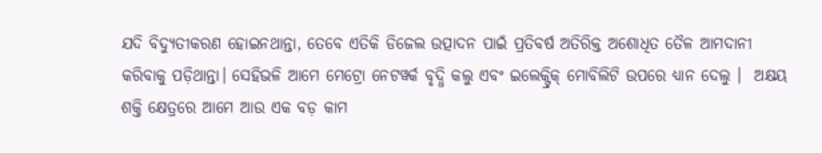ଯଦି ବିଦ୍ୟୁତୀକରଣ ହୋଇନଥାନ୍ତା, ତେବେ ଏତିକି ଡିଜେଲ ଉତ୍ପାଦନ ପାଇଁ ପ୍ରତିବର୍ଷ ଅତିରିକ୍ତ ଅଶୋଧିତ ତୈଳ ଆମଦାନୀ କରିବାକୁ ପଡ଼ିଥାନ୍ତା। ସେହିଭଳି ଆମେ ମେଟ୍ରୋ ନେଟୱର୍କ ବୃଦ୍ଧି କଲୁ ଏବଂ ଇଲେକ୍ଟ୍ରିକ୍ ମୋବିଲିଟି ଉପରେ ଧ୍ୟାନ ଦେଲୁ ।  ଅକ୍ଷୟ ଶକ୍ତି କ୍ଷେତ୍ରରେ ଆମେ ଆଉ ଏକ ବଡ଼ କାମ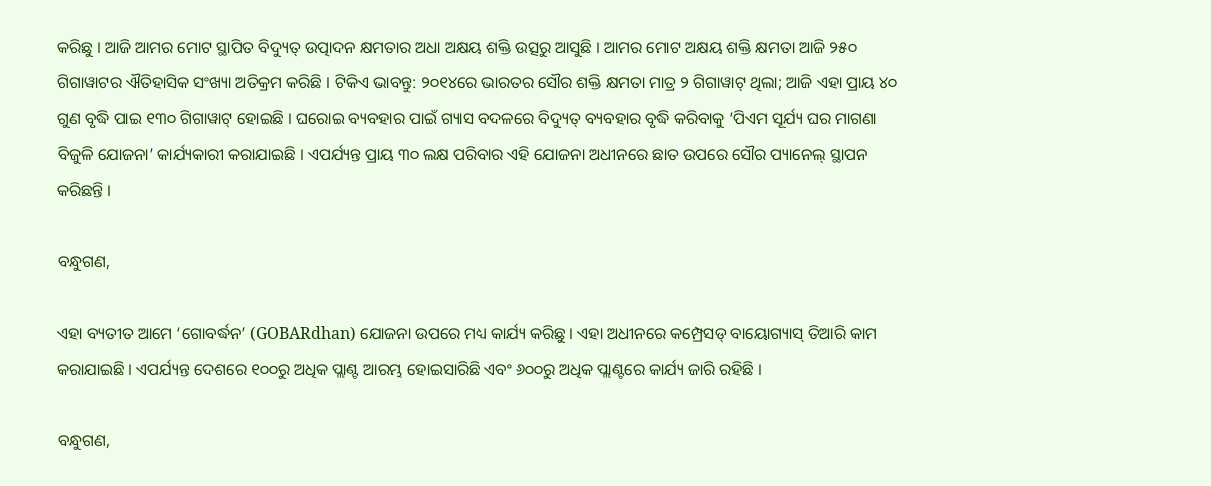କରିଛୁ । ଆଜି ଆମର ମୋଟ ସ୍ଥାପିତ ବିଦ୍ୟୁତ୍ ଉତ୍ପାଦନ କ୍ଷମତାର ଅଧା ଅକ୍ଷୟ ଶକ୍ତି ଉତ୍ସରୁ ଆସୁଛି । ଆମର ମୋଟ ଅକ୍ଷୟ ଶକ୍ତି କ୍ଷମତା ଆଜି ୨୫୦ ଗିଗାୱାଟର ଐତିହାସିକ ସଂଖ୍ୟା ଅତିକ୍ରମ କରିଛି । ଟିକିଏ ଭାବନ୍ତୁ: ୨୦୧୪ରେ ଭାରତର ସୌର ଶକ୍ତି କ୍ଷମତା ମାତ୍ର ୨ ଗିଗାୱାଟ୍ ଥିଲା; ଆଜି ଏହା ପ୍ରାୟ ୪୦ ଗୁଣ ବୃଦ୍ଧି ପାଇ ୧୩୦ ଗିଗାୱାଟ୍ ହୋଇଛି । ଘରୋଇ ବ୍ୟବହାର ପାଇଁ ଗ୍ୟାସ ବଦଳରେ ବିଦ୍ୟୁତ୍ ବ୍ୟବହାର ବୃଦ୍ଧି କରିବାକୁ ‘ପିଏମ ସୂର୍ଯ୍ୟ ଘର ମାଗଣା ବିଜୁଳି ଯୋଜନା’ କାର୍ଯ୍ୟକାରୀ କରାଯାଇଛି । ଏପର୍ଯ୍ୟନ୍ତ ପ୍ରାୟ ୩୦ ଲକ୍ଷ ପରିବାର ଏହି ଯୋଜନା ଅଧୀନରେ ଛାତ ଉପରେ ସୌର ପ୍ୟାନେଲ୍ ସ୍ଥାପନ କରିଛନ୍ତି ।

ବନ୍ଧୁଗଣ,

ଏହା ବ୍ୟତୀତ ଆମେ ‘ଗୋବର୍ଦ୍ଧନ’ (GOBARdhan) ଯୋଜନା ଉପରେ ମଧ୍ୟ କାର୍ଯ୍ୟ କରିଛୁ । ଏହା ଅଧୀନରେ କମ୍ପ୍ରେସଡ୍ ବାୟୋଗ୍ୟାସ୍ ତିଆରି କାମ କରାଯାଇଛି । ଏପର୍ଯ୍ୟନ୍ତ ଦେଶରେ ୧୦୦ରୁ ଅଧିକ ପ୍ଲାଣ୍ଟ ଆରମ୍ଭ ହୋଇସାରିଛି ଏବଂ ୬୦୦ରୁ ଅଧିକ ପ୍ଲାଣ୍ଟରେ କାର୍ଯ୍ୟ ଜାରି ରହିଛି ।

ବନ୍ଧୁଗଣ,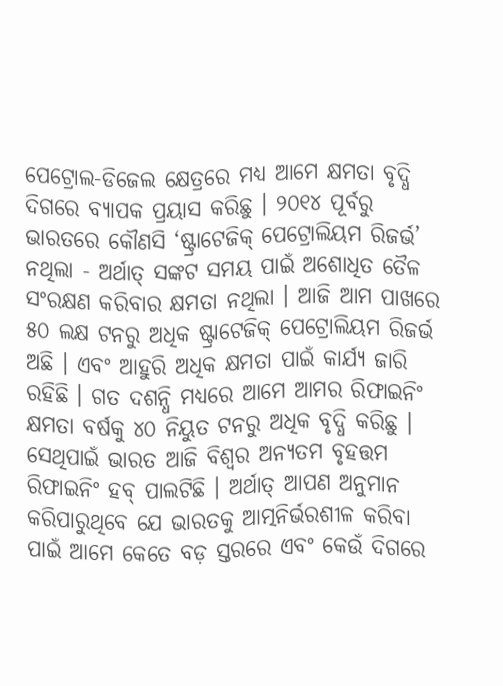ପେଟ୍ରୋଲ-ଡିଜେଲ କ୍ଷେତ୍ରରେ ମଧ୍ୟ ଆମେ କ୍ଷମତା ବୃଦ୍ଧି ଦିଗରେ ବ୍ୟାପକ ପ୍ରୟାସ କରିଛୁ । ୨୦୧୪ ପୂର୍ବରୁ ଭାରତରେ କୌଣସି ‘ଷ୍ଟ୍ରାଟେଜିକ୍ ପେଟ୍ରୋଲିୟମ ରିଜର୍ଭ’ ନଥିଲା - ଅର୍ଥାତ୍ ସଙ୍କଟ ସମୟ ପାଇଁ ଅଶୋଧିତ ତୈଳ ସଂରକ୍ଷଣ କରିବାର କ୍ଷମତା ନଥିଲା । ଆଜି ଆମ ପାଖରେ ୫୦ ଲକ୍ଷ ଟନରୁ ଅଧିକ ଷ୍ଟ୍ରାଟେଜିକ୍ ପେଟ୍ରୋଲିୟମ ରିଜର୍ଭ ଅଛି । ଏବଂ ଆହୁରି ଅଧିକ କ୍ଷମତା ପାଇଁ କାର୍ଯ୍ୟ ଜାରି ରହିଛି । ଗତ ଦଶନ୍ଧି ମଧ୍ୟରେ ଆମେ ଆମର ରିଫାଇନିଂ କ୍ଷମତା ବର୍ଷକୁ ୪୦ ନିୟୁତ ଟନରୁ ଅଧିକ ବୃଦ୍ଧି କରିଛୁ । ସେଥିପାଇଁ ଭାରତ ଆଜି ବିଶ୍ୱର ଅନ୍ୟତମ ବୃହତ୍ତମ ରିଫାଇନିଂ ହବ୍ ପାଲଟିଛି । ଅର୍ଥାତ୍ ଆପଣ ଅନୁମାନ କରିପାରୁଥିବେ ଯେ ଭାରତକୁ ଆତ୍ମନିର୍ଭରଶୀଳ କରିବା ପାଇଁ ଆମେ କେତେ ବଡ଼ ସ୍ତରରେ ଏବଂ କେଉଁ ଦିଗରେ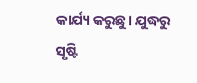କାର୍ଯ୍ୟ କରୁଛୁ। ଯୁଦ୍ଧରୁ ସୃଷ୍ଟି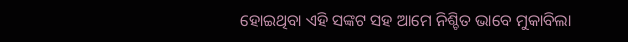ହୋଇଥିବା ଏହି ସଙ୍କଟ ସହ ଆମେ ନିଶ୍ଚିତ ଭାବେ ମୁକାବିଲା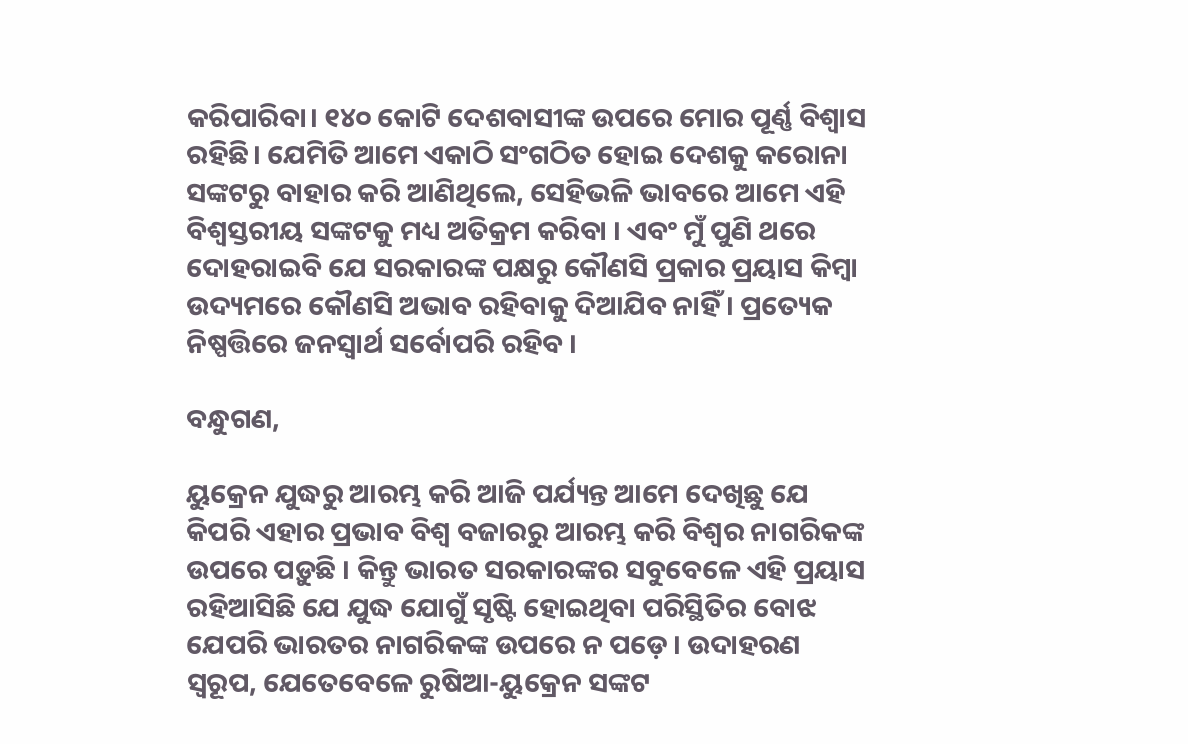କରିପାରିବା। ୧୪୦ କୋଟି ଦେଶବାସୀଙ୍କ ଉପରେ ମୋର ପୂର୍ଣ୍ଣ ବିଶ୍ୱାସ ରହିଛି। ଯେମିତି ଆମେ ଏକାଠି ସଂଗଠିତ ହୋଇ ଦେଶକୁ କରୋନା ସଙ୍କଟରୁ ବାହାର କରି ଆଣିଥିଲେ, ସେହିଭଳି ଭାବରେ ଆମେ ଏହି ବିଶ୍ୱସ୍ତରୀୟ ସଙ୍କଟକୁ ମଧ୍ୟ ଅତିକ୍ରମ କରିବା । ଏବଂ ମୁଁ ପୁଣି ଥରେ ଦୋହରାଇବି ଯେ ସରକାରଙ୍କ ପକ୍ଷରୁ କୌଣସି ପ୍ରକାର ପ୍ରୟାସ କିମ୍ବା ଉଦ୍ୟମରେ କୌଣସି ଅଭାବ ରହିବାକୁ ଦିଆଯିବ ନାହିଁ । ପ୍ରତ୍ୟେକ ନିଷ୍ପତ୍ତିରେ ଜନସ୍ୱାର୍ଥ ସର୍ବୋପରି ରହିବ ।

ବନ୍ଧୁଗଣ,

ୟୁକ୍ରେନ ଯୁଦ୍ଧରୁ ଆରମ୍ଭ କରି ଆଜି ପର୍ଯ୍ୟନ୍ତ ଆମେ ଦେଖିଛୁ ଯେ କିପରି ଏହାର ପ୍ରଭାବ ବିଶ୍ୱ ବଜାରରୁ ଆରମ୍ଭ କରି ବିଶ୍ୱର ନାଗରିକଙ୍କ ଉପରେ ପଡ଼ୁଛି । କିନ୍ତୁ ଭାରତ ସରକାରଙ୍କର ସବୁବେଳେ ଏହି ପ୍ରୟାସ ରହିଆସିଛି ଯେ ଯୁଦ୍ଧ ଯୋଗୁଁ ସୃଷ୍ଟି ହୋଇଥିବା ପରିସ୍ଥିତିର ବୋଝ ଯେପରି ଭାରତର ନାଗରିକଙ୍କ ଉପରେ ନ ପଡ଼େ । ଉଦାହରଣ ସ୍ୱରୂପ, ଯେତେବେଳେ ରୁଷିଆ-ୟୁକ୍ରେନ ସଙ୍କଟ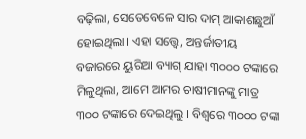ବଢ଼ିଲା, ସେତେବେଳେ ସାର ଦାମ୍ ଆକାଶଛୁଆଁ ହୋଇଥିଲା। ଏହା ସତ୍ତ୍ୱେ, ଅନ୍ତର୍ଜାତୀୟ ବଜାରରେ ୟୁରିଆ ବ୍ୟାଗ୍ ଯାହା ୩୦୦୦ ଟଙ୍କାରେ ମିଳୁଥିଲା, ଆମେ ଆମର ଚାଷୀମାନଙ୍କୁ ମାତ୍ର ୩୦୦ ଟଙ୍କାରେ ଦେଇଥିଲୁ । ବିଶ୍ୱରେ ୩୦୦୦ ଟଙ୍କା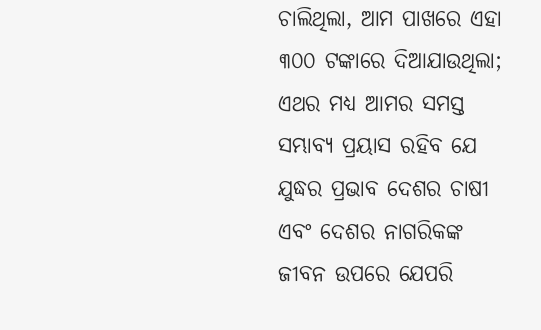ଚାଲିଥିଲା, ଆମ ପାଖରେ ଏହା ୩୦୦ ଟଙ୍କାରେ ଦିଆଯାଉଥିଲା; ଏଥର ମଧ୍ୟ ଆମର ସମସ୍ତ ସମ୍ଭାବ୍ୟ ପ୍ରୟାସ ରହିବ ଯେ ଯୁଦ୍ଧର ପ୍ରଭାବ ଦେଶର ଚାଷୀ ଏବଂ ଦେଶର ନାଗରିକଙ୍କ ଜୀବନ ଉପରେ ଯେପରି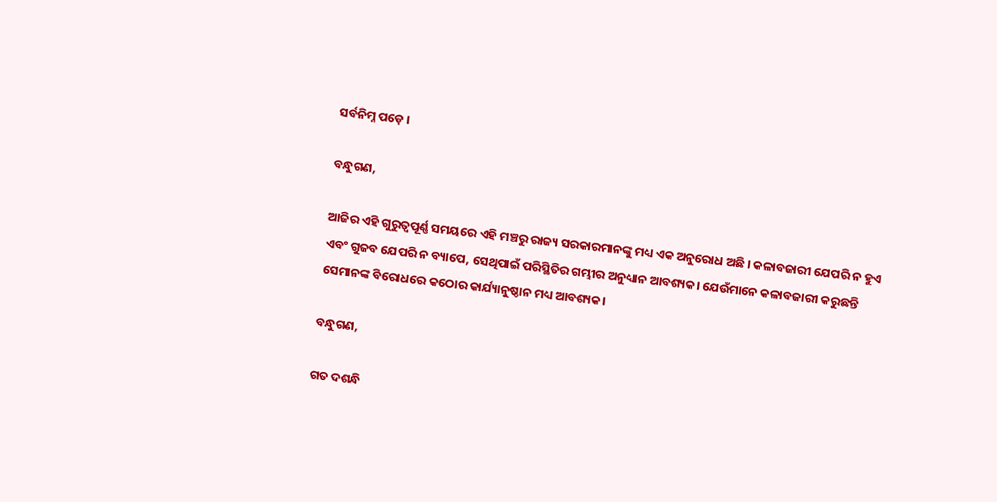ସର୍ବନିମ୍ନ ପଡ଼େ ।

ବନ୍ଧୁଗଣ,

ଆଜିର ଏହି ଗୁରୁତ୍ୱପୂର୍ଣ୍ଣ ସମୟରେ ଏହି ମଞ୍ଚରୁ ରାଜ୍ୟ ସରକାରମାନଙ୍କୁ ମଧ୍ୟ ଏକ ଅନୁରୋଧ ଅଛି । କଳାବଜାରୀ ଯେପରି ନ ହୁଏ ଏବଂ ଗୁଜବ ଯେପରି ନ ବ୍ୟାପେ, ସେଥିପାଇଁ ପରିସ୍ଥିତିର ଗମ୍ଭୀର ଅନୁଧ୍ୟାନ ଆବଶ୍ୟକ। ଯେଉଁମାନେ କଳାବଜାରୀ କରୁଛନ୍ତି ସେମାନଙ୍କ ବିରୋଧରେ କଠୋର କାର୍ଯ୍ୟାନୁଷ୍ଠାନ ମଧ୍ୟ ଆବଶ୍ୟକ।

ବନ୍ଧୁଗଣ,

ଗତ ଦଶନ୍ଧି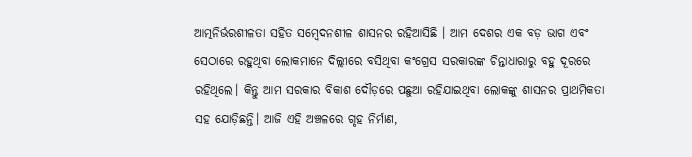ଆତ୍ମନିର୍ଭରଶୀଳତା ସହିତ ସମ୍ବେଦନଶୀଳ ଶାସନର ରହିଆସିଛି । ଆମ ଦେଶର ଏକ ବଡ଼ ଭାଗ ଏବଂ ସେଠାରେ ରହୁଥିବା ଲୋକମାନେ ଦିଲ୍ଲୀରେ ବସିଥିବା କଂଗ୍ରେସ ସରକାରଙ୍କ ଚିନ୍ତାଧାରାରୁ ବହୁ ଦୂରରେ ରହିଥିଲେ। କିନ୍ତୁ ଆମ ସରକାର ବିକାଶ ଦୌଡ଼ରେ ପଛୁଆ ରହିଯାଇଥିବା ଲୋକଙ୍କୁ ଶାସନର ପ୍ରାଥମିକତା ସହ ଯୋଡ଼ିଛନ୍ତି। ଆଜି ଏହି ଅଞ୍ଚଳରେ ଗୃହ ନିର୍ମାଣ,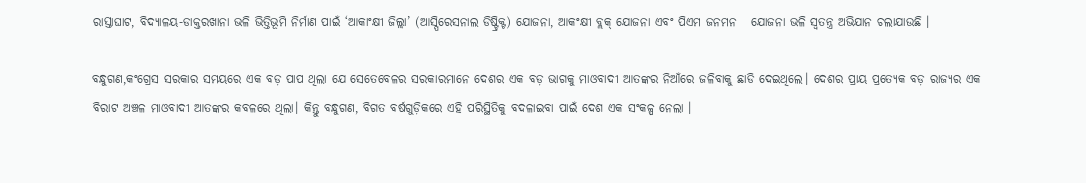ରାସ୍ତାଘାଟ, ବିଦ୍ୟାଳୟ-ଡାକ୍ତରଖାନା ଭଳି ଭିତ୍ତିଭୂମି ନିର୍ମାଣ ପାଇଁ ‘ଆକାଂକ୍ଷୀ ଜିଲ୍ଲା’ (ଆସ୍ପିରେସନାଲ ଡିଷ୍ଟ୍ରିକ୍ଟ) ଯୋଜନା, ଆକଂକ୍ଷୀ ବ୍ଲକ୍ ଯୋଜନା ଏବଂ ପିଏମ ଜନମନ   ଯୋଜନା ଭଳି ସ୍ୱତନ୍ତ୍ର ଅଭିଯାନ ଚଲାଯାଉଛି ।

ବନ୍ଧୁଗଣ,କଂଗ୍ରେସ ସରକାର ସମୟରେ ଏକ ବଡ଼ ପାପ ଥିଲା ଯେ ସେତେବେଳର ସରକାରମାନେ ଦେଶର ଏକ ବଡ଼ ଭାଗକୁ ମାଓବାଦୀ ଆତଙ୍କର ନିଆଁରେ ଜଳିବାକୁ ଛାଡି ଦେଇଥିଲେ। ଦେଶର ପ୍ରାୟ ପ୍ରତ୍ୟେକ ବଡ଼ ରାଜ୍ୟର ଏକ ବିରାଟ ଅଞ୍ଚଳ ମାଓବାଦୀ ଆତଙ୍କର କବଳରେ ଥିଲା। କିନ୍ତୁ ବନ୍ଧୁଗଣ, ବିଗତ ବର୍ଷଗୁଡ଼ିକରେ ଏହି ପରିସ୍ଥିତିକୁ ବଦଳାଇବା ପାଇଁ ଦେଶ ଏକ ସଂକଳ୍ପ ନେଲା ।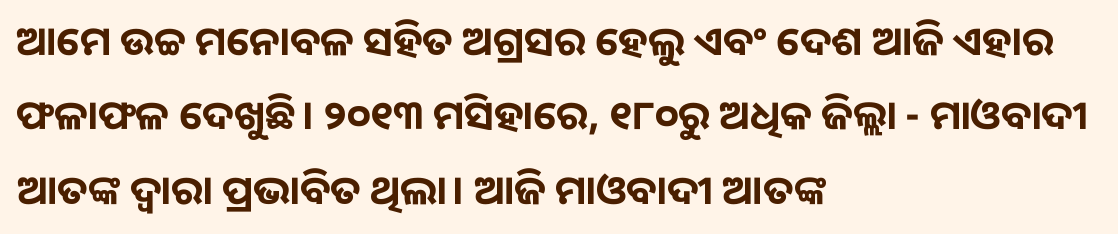ଆମେ ଉଚ୍ଚ ମନୋବଳ ସହିତ ଅଗ୍ରସର ହେଲୁ ଏବଂ ଦେଶ ଆଜି ଏହାର ଫଳାଫଳ ଦେଖୁଛି। ୨୦୧୩ ମସିହାରେ, ୧୮୦ରୁ ଅଧିକ ଜିଲ୍ଲା - ମାଓବାଦୀ ଆତଙ୍କ ଦ୍ୱାରା ପ୍ରଭାବିତ ଥିଲା। ଆଜି ମାଓବାଦୀ ଆତଙ୍କ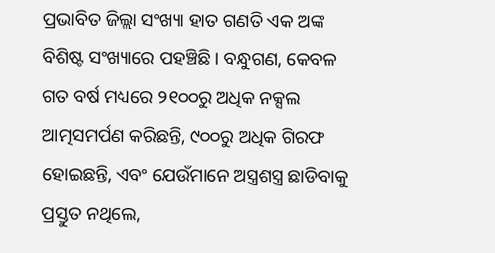ପ୍ରଭାବିତ ଜିଲ୍ଲା ସଂଖ୍ୟା ହାତ ଗଣତି ଏକ ଅଙ୍କ ବିଶିଷ୍ଟ ସଂଖ୍ୟାରେ ପହଞ୍ଚିଛି । ବନ୍ଧୁଗଣ, କେବଳ ଗତ ବର୍ଷ ମଧ୍ୟରେ ୨୧୦୦ରୁ ଅଧିକ ନକ୍ସଲ ଆତ୍ମସମର୍ପଣ କରିଛନ୍ତି, ୯୦୦ରୁ ଅଧିକ ଗିରଫ ହୋଇଛନ୍ତି, ଏବଂ ଯେଉଁମାନେ ଅସ୍ତ୍ରଶସ୍ତ୍ର ଛାଡିବାକୁ ପ୍ରସ୍ତୁତ ନଥିଲେ,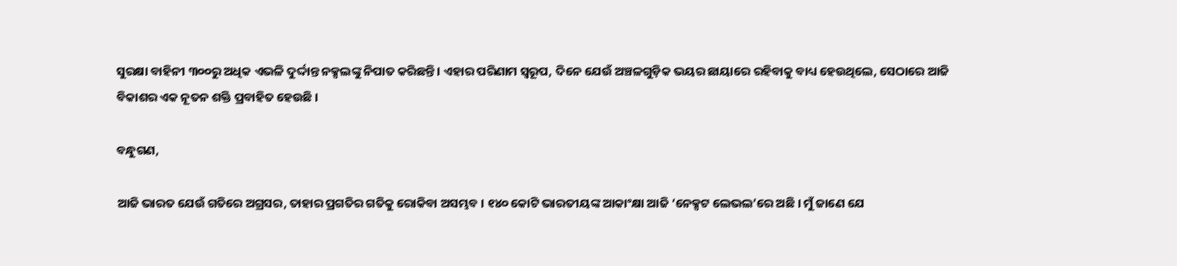ସୁରକ୍ଷା ବାହିନୀ ୩୦୦ରୁ ଅଧିକ ଏଭଳି ଦୁର୍ଦ୍ଦାନ୍ତ ନକ୍ସଲଙ୍କୁ ନିପାତ କରିଛନ୍ତି । ଏହାର ପରିଣାମ ସ୍ୱରୂପ, ଦିନେ ଯେଉଁ ଅଞ୍ଚଳଗୁଡ଼ିକ ଭୟର ଛାୟାରେ ରହିବାକୁ ବାଧ୍ୟ ହେଉଥିଲେ, ସେଠାରେ ଆଜି ବିକାଶର ଏକ ନୂତନ ଶକ୍ତି ପ୍ରବାହିତ ହେଉଛି ।

ବନ୍ଧୁଗଣ,

ଆଜି ଭାରତ ଯେଉଁ ଗତିରେ ଅଗ୍ରସର, ତାହାର ପ୍ରଗତିର ଗତିକୁ ରୋକିବା ଅସମ୍ଭବ । ୧୪୦ କୋଟି ଭାରତୀୟଙ୍କ ଆକାଂକ୍ଷା ଆଜି ‘ନେକ୍ସଟ ଲେଭଲ’ରେ ଅଛି । ମୁଁ ଜାଣେ ଯେ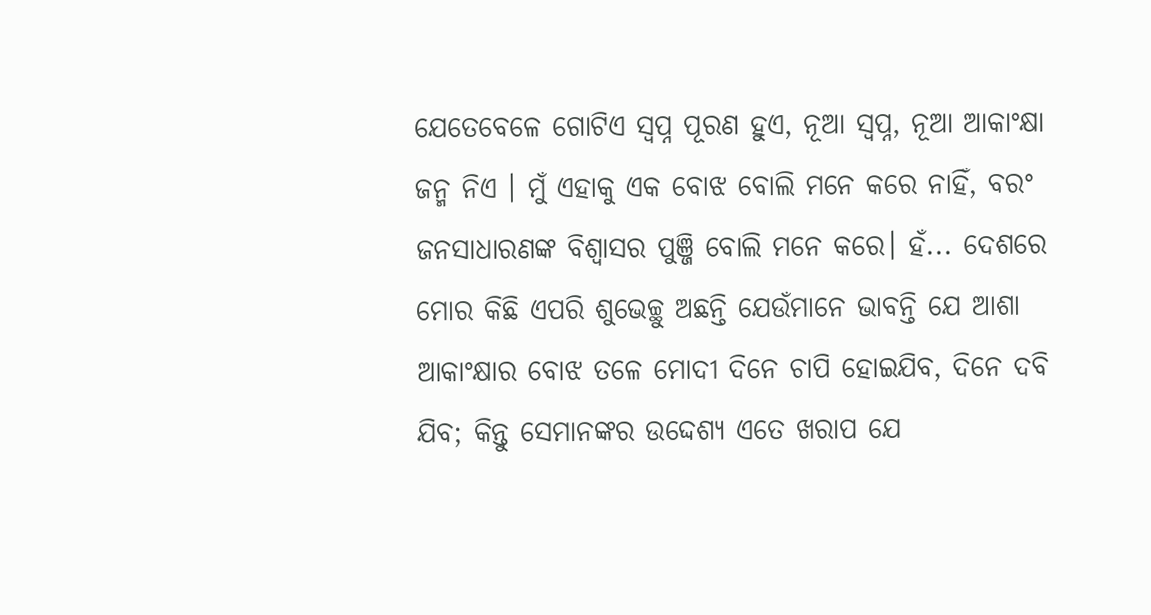ଯେତେବେଳେ ଗୋଟିଏ ସ୍ୱପ୍ନ ପୂରଣ ହୁଏ, ନୂଆ ସ୍ୱପ୍ନ, ନୂଆ ଆକାଂକ୍ଷା ଜନ୍ମ ନିଏ । ମୁଁ ଏହାକୁ ଏକ ବୋଝ ବୋଲି ମନେ କରେ ନାହିଁ, ବରଂ ଜନସାଧାରଣଙ୍କ ବିଶ୍ୱାସର ପୁଞ୍ଜି ବୋଲି ମନେ କରେ। ହଁ... ଦେଶରେ ମୋର କିଛି ଏପରି ଶୁଭେଚ୍ଛୁ ଅଛନ୍ତି ଯେଉଁମାନେ ଭାବନ୍ତି ଯେ ଆଶା ଆକାଂକ୍ଷାର ବୋଝ ତଳେ ମୋଦୀ ଦିନେ ଚାପି ହୋଇଯିବ, ଦିନେ ଦବି ଯିବ; କିନ୍ତୁ ସେମାନଙ୍କର ଉଦ୍ଦେଶ୍ୟ ଏତେ ଖରାପ ଯେ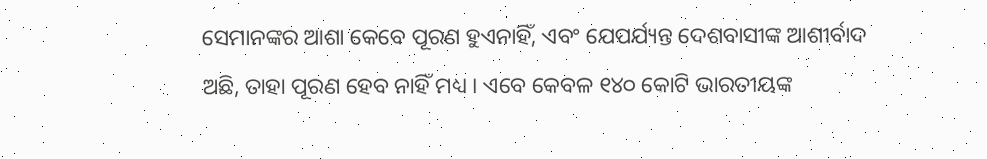ସେମାନଙ୍କର ଆଶା କେବେ ପୂରଣ ହୁଏନାହିଁ, ଏବଂ ଯେପର୍ଯ୍ୟନ୍ତ ଦେଶବାସୀଙ୍କ ଆଶୀର୍ବାଦ ଅଛି, ତାହା ପୂରଣ ହେବ ନାହିଁ ମଧ୍ୟ । ଏବେ କେବଳ ୧୪୦ କୋଟି ଭାରତୀୟଙ୍କ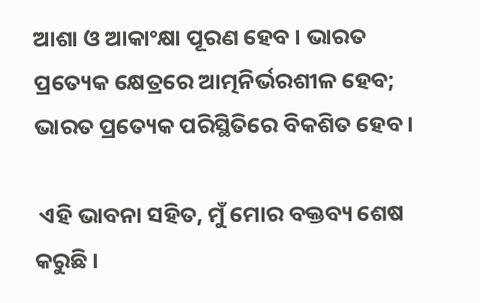ଆଶା ଓ ଆକାଂକ୍ଷା ପୂରଣ ହେବ । ଭାରତ ପ୍ରତ୍ୟେକ କ୍ଷେତ୍ରରେ ଆତ୍ମନିର୍ଭରଶୀଳ ହେବ; ଭାରତ ପ୍ରତ୍ୟେକ ପରିସ୍ଥିତିରେ ବିକଶିତ ହେବ ।

 ଏହି ଭାବନା ସହିତ, ମୁଁ ମୋର ବକ୍ତବ୍ୟ ଶେଷ କରୁଛି ।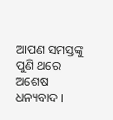ଆପଣ ସମସ୍ତଙ୍କୁ ପୁଣି ଥରେ ଅଶେଷ ଧନ୍ୟବାଦ ।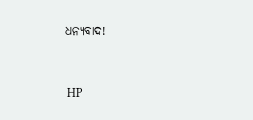ଧନ୍ୟବାଦ!



 HP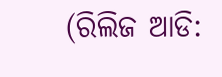(ରିଲିଜ ଆଡି: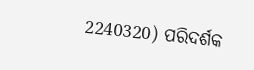2240320) ପରିଦର୍ଶକ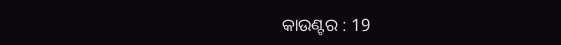କାଉଣ୍ଟର : 19